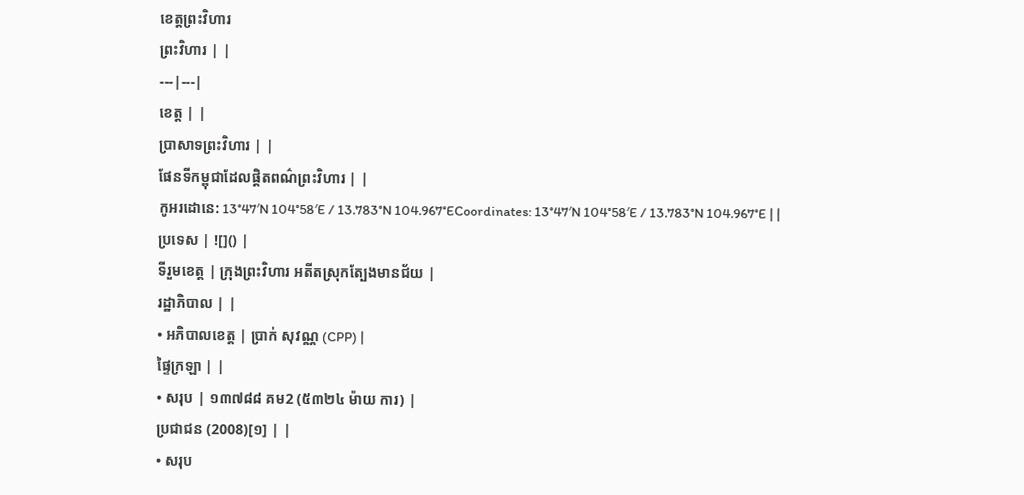ខេត្តព្រះវិហារ
ព្រះវិហារ | |
---|---|
ខេត្ត | |
ប្រាសាទព្រះវិហារ | |
ផែនទីកម្ពុជាដែលផ្ដិតពណ៌ព្រះវិហារ | |
កូអរដោនេ: 13°47′N 104°58′E / 13.783°N 104.967°ECoordinates: 13°47′N 104°58′E / 13.783°N 104.967°E | |
ប្រទេស | ![]() |
ទីរួមខេត្ត | ក្រុងព្រះវិហារ អតីតស្រុកត្បែងមានជ័យ |
រដ្ឋាភិបាល | |
• អភិបាលខេត្ត | ប្រាក់ សុវណ្ណ (CPP) |
ផ្ទៃក្រឡា | |
• សរុប | ១៣៧៨៨ គម2 (៥៣២៤ ម៉ាយ ការ) |
ប្រជាជន (2008)[១] | |
• សរុប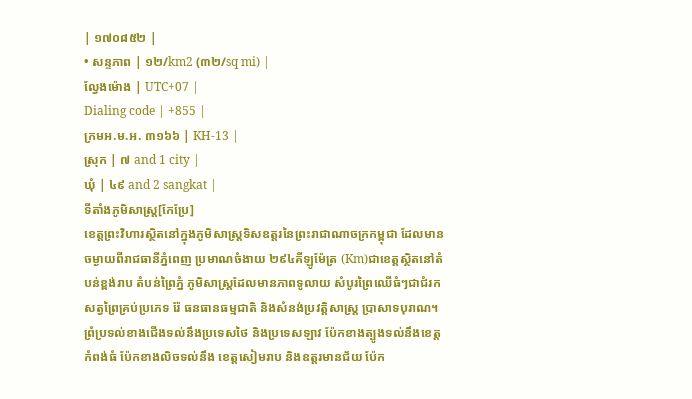| ១៧០៨៥២ |
• សន្ទភាព | ១២/km2 (៣២/sq mi) |
ល្វែងម៉ោង | UTC+07 |
Dialing code | +855 |
ក្រមអ.ម.អ. ៣១៦៦ | KH-13 |
ស្រុក | ៧ and 1 city |
ឃំុ | ៤៩ and 2 sangkat |
ទីតាំងភូមិសាស្ត្រ[កែប្រែ]
ខេត្តព្រះវិហារស្ថិតនៅក្នុងភូមិសាស្រ្តទិសឧត្តរនៃព្រះរាជាណាចក្រកម្ពុជា ដែលមានចម្ងាយពីរាជធានីភ្នំពេញ ប្រមាណចំងាយ ២៩៤គីឡូម៉ែត្រ (Km)ជាខេត្តស្ថិតនៅតំបន់ខ្ពង់រាប តំបន់ព្រៃភ្នំ ភូមិសាស្ត្រដែលមានភាពទូលាយ សំបូរព្រៃឈើធំៗជាជំរកសត្វព្រៃគ្រប់ប្រភេទ រ៉ែ ធនធានធម្មជាតិ និងសំនង់ប្រវត្តិសាស្ត្រ ប្រាសាទបុរាណ។ ព្រំប្រទល់ខាងជើងទល់នឹងប្រទេសថៃ និងប្រទេសឡាវ ប៉ែកខាងត្បូងទល់នឹងខេត្តកំពង់ធំ ប៉ែកខាងលិចទល់នឹង ខេត្តសៀមរាប និងឧត្តរមានជ័យ ប៉ែក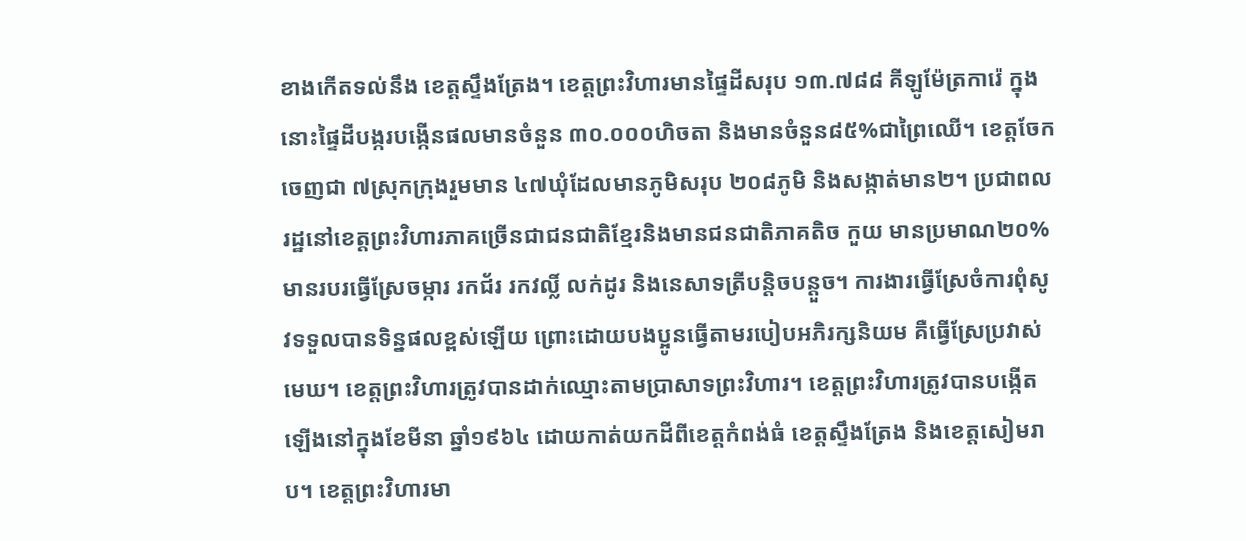ខាងកើតទល់នឹង ខេត្តស្ទឹងត្រែង។ ខេត្តព្រះវិហារមានផ្ទៃដីសរុប ១៣.៧៨៨ គីឡូម៉ែត្រការ៉េ ក្នុងនោះផ្ទៃដីបង្ករបង្កើនផលមានចំនួន ៣០.០០០ហិចតា និងមានចំនួន៨៥%ជាព្រៃឈើ។ ខេត្តចែកចេញជា ៧ស្រុកក្រុងរួមមាន ៤៧ឃុំដែលមានភូមិសរុប ២០៨ភូមិ និងសង្កាត់មាន២។ ប្រជាពលរដ្ឋនៅខេត្តព្រះវិហារភាគច្រើនជាជនជាតិខ្មែរនិងមានជនជាតិភាគតិច កួយ មានប្រមាណ២០% មានរបរធ្វើស្រែចម្ការ រកជ័រ រកវល្លិ៍ លក់ដូរ និងនេសាទត្រីបន្តិចបន្តួច។ ការងារធ្វើស្រែចំការពុំសូវទទួលបានទិន្នផលខ្ពស់ឡើយ ព្រោះដោយបងប្អូនធ្វើតាមរបៀបអភិរក្សនិយម គឺធ្វើស្រែប្រវាស់មេឃ។ ខេត្តព្រះវិហារត្រូវបានដាក់ឈ្មោះតាមប្រាសាទព្រះវិហារ។ ខេត្តព្រះវិហារត្រូវបានបង្កើតឡើងនៅក្នុងខែមីនា ឆ្នាំ១៩៦៤ ដោយកាត់យកដីពីខេត្តកំពង់ធំ ខេត្តស្ទឹងត្រែង និងខេត្តសៀមរាប។ ខេត្តព្រះវិហារមា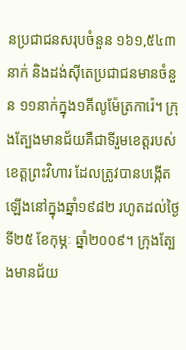នប្រជាជនសរុបចំនួន ១៦១,៥៤៣នាក់ និងដង់ស៊ីតេប្រជាជនមានចំនួន ១១នាក់ក្នុង១គីលូម៉ែត្រការ៉េ។ ក្រុងត្បែងមានជ័យគឺជាទីរួមខេត្តរបស់ខេត្តព្រះវិហារ ដែលត្រូវបានបង្កើតឡើងនៅក្នុងឆ្នាំ១៩៨២ រហូតដល់ថ្ងៃទី២៥ ខែកុម្ភៈ ឆ្នាំ២០០៩។ ក្រុងត្បែងមានជ័យ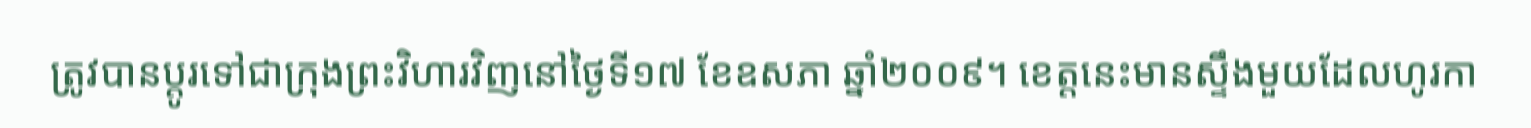ត្រូវបានប្តូរទៅជាក្រុងព្រះវិហារវិញនៅថ្ងៃទី១៧ ខែឧសភា ឆ្នាំ២០០៩។ ខេត្តនេះមានស្ទឹងមួយដែលហូរកា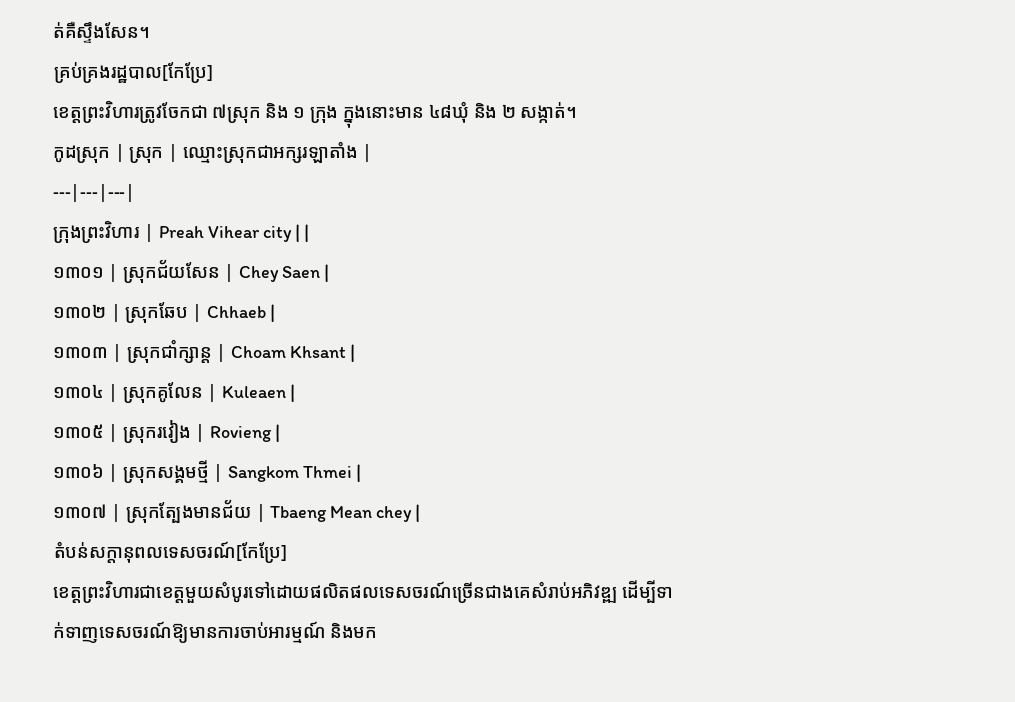ត់គឺស្ទឹងសែន។
គ្រប់គ្រងរដ្ឋបាល[កែប្រែ]
ខេត្តព្រះវិហារត្រូវចែកជា ៧ស្រុក និង ១ ក្រុង ក្នុងនោះមាន ៤៨ឃុំ និង ២ សង្កាត់។
កូដស្រុក | ស្រុក | ឈ្មោះស្រុកជាអក្សរឡាតាំង |
---|---|---|
ក្រុងព្រះវិហារ | Preah Vihear city | |
១៣០១ | ស្រុកជ័យសែន | Chey Saen |
១៣០២ | ស្រុកឆែប | Chhaeb |
១៣០៣ | ស្រុកជាំក្សាន្ត | Choam Khsant |
១៣០៤ | ស្រុកគូលែន | Kuleaen |
១៣០៥ | ស្រុករវៀង | Rovieng |
១៣០៦ | ស្រុកសង្គមថ្មី | Sangkom Thmei |
១៣០៧ | ស្រុកត្បែងមានជ័យ | Tbaeng Mean chey |
តំបន់សក្តានុពលទេសចរណ៍[កែប្រែ]
ខេត្តព្រះវិហារជាខេត្តមួយសំបូរទៅដោយផលិតផលទេសចរណ៍ច្រើនជាងគេសំរាប់អភិវឌ្ឍ ដើម្បីទាក់ទាញទេសចរណ៍ឱ្យមានការចាប់អារម្មណ៍ និងមក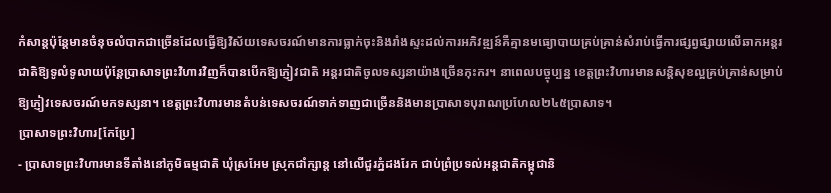កំសាន្តប៉ុន្តែមានចំនុចលំបាកជាច្រើនដែលធ្វើឱ្យវិស័យទេសចរណ៍មានការធ្លាក់ចុះនិងរាំងស្ទះដល់ការអភិវឌ្ឍន៍គឺគ្មានមធ្យោបាយគ្រប់គ្រាន់សំរាប់ធ្វើការផ្សព្វផ្សាយលើឆាកអន្តរជាតិឱ្យទូលំទូលាយប៉ុន្តែប្រាសាទព្រះវិហារវិញក៏បានបើកឱ្យភ្ញៀវជាតិ អន្តរជាតិចូលទស្សនាយ៉ាងច្រើនកុះករ។ នាពេលបច្ចុប្បន្ន ខេត្តព្រះវិហារមានសន្តិសុខល្អគ្រប់គ្រាន់សម្រាប់ឱ្យភ្ញៀវទេសចរណ៍មកទស្សនា។ ខេត្តព្រះវិហារមានតំបន់ទេសចរណ៍ទាក់ទាញជាច្រើននិងមានប្រាសាទបុរាណប្រហែល២៤៥ប្រាសាទ។
ប្រាសាទព្រះវិហារ[កែប្រែ]
- ប្រាសាទព្រះវិហារមានទីតាំងនៅភូមិធម្មជាតិ ឃុំស្រអែម ស្រុកជាំក្សាន្ត នៅលើជួរភ្នំដងរែក ជាប់ព្រំប្រទល់អន្តជាតិកម្ពុជានិ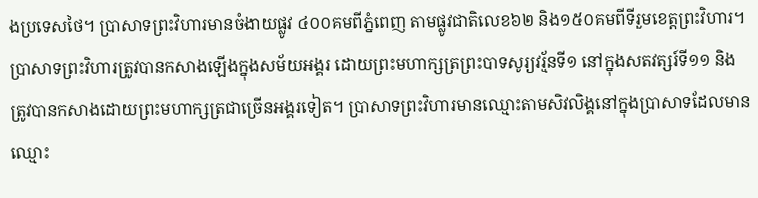ងប្រទេសថៃ។ ប្រាសាទព្រះវិហារមានចំងាយផ្លូវ ៤០០គមពីភ្នំពេញ តាមផ្លូវជាតិលេខ៦២ និង១៥០គមពីទីរួមខេត្តព្រះវិហារ។ ប្រាសាទព្រះវិហារត្រូវបានកសាងឡើងក្នុងសម័យអង្គរ ដោយព្រះមហាក្សត្រព្រះបាទសូរ្យវរ្ម័នទី១ នៅក្នុងសតវត្សរ៍ទី១១ និងត្រូវបានកសាងដោយព្រះមហាក្សត្រជាច្រើនអង្គរទៀត។ ប្រាសាទព្រះវិហារមានឈ្មោះតាមសិវលិង្គនៅក្នុងប្រាសាទដែលមានឈ្មោះ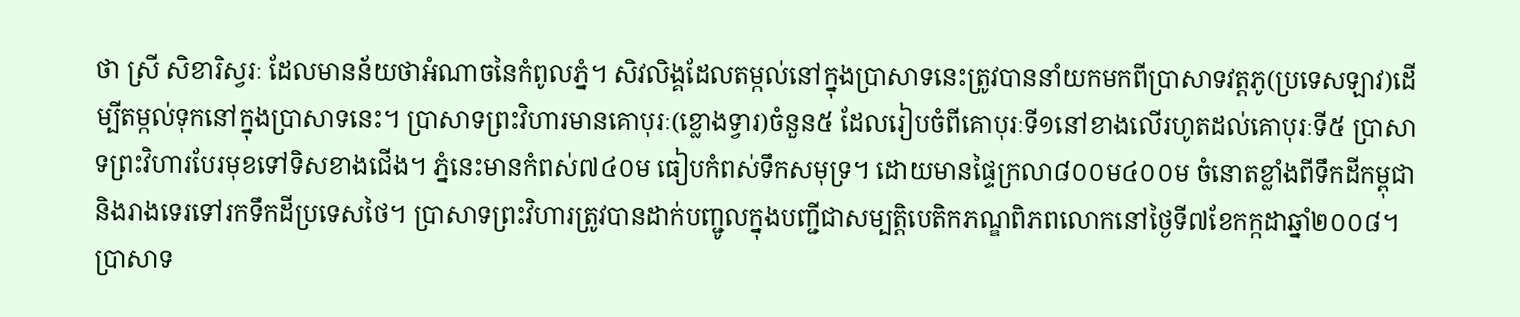ថា ស្រី សិខារិស្វរៈ ដែលមានន័យថាអំណាចនៃកំពូលភ្នំ។ សិវលិង្គដែលតម្កល់នៅក្នុងប្រាសាទនេះត្រូវបាននាំយកមកពីប្រាសាទវត្តភូ(ប្រទេសឡាវ)ដើម្បីតម្កល់ទុកនៅក្នុងប្រាសាទនេះ។ ប្រាសាទព្រះវិហារមានគោបុរៈ(ខ្លោងទ្វារ)ចំនួន៥ ដែលរៀបចំពីគោបុរៈទី១នៅខាងលើរហូតដល់គោបុរៈទី៥ ប្រាសាទព្រះវិហារបែរមុខទៅទិសខាងជើង។ ភ្នំនេះមានកំពស់៧៤០ម ធៀបកំពស់ទឹកសមុទ្រ។ ដោយមានផ្ទៃក្រលា៨០០ម៤០០ម ចំនោតខ្លាំងពីទឹកដីកម្ពុជានិងរាងទេរទៅរកទឹកដីប្រទេសថៃ។ ប្រាសាទព្រះវិហារត្រូវបានដាក់បញ្ជូលក្នុងបញ្ជីជាសម្បត្តិបេតិកភណ្ឌពិភពលោកនៅថ្ងៃទី៧ខែកក្កដាឆ្នាំ២០០៨។
ប្រាសាទ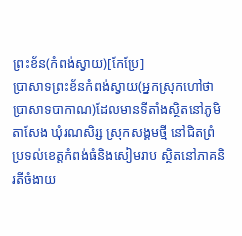ព្រះខ័ន(កំពង់ស្វាយ)[កែប្រែ]
ប្រាសាទព្រះខ័នកំពង់ស្វាយ(អ្នកស្រុកហៅថា ប្រាសាទបាកាណ)ដែលមានទីតាំងស្ថិតនៅភូមិតាសែង ឃុំរណសិរ្ស ស្រុកសង្គមថ្មី នៅជិតព្រំប្រទល់ខេត្តកំពង់ធំនិងសៀមរាប ស្ថិតនៅភាគនិរតីចំងាយ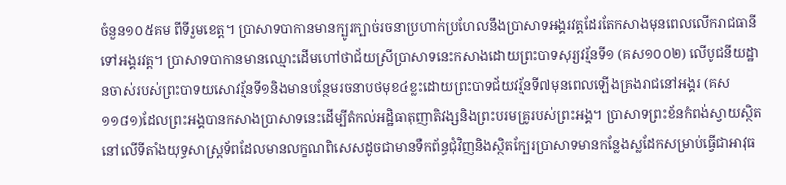ចំនួន១០៥គម ពីទីរួមខេត្ត។ ប្រាសាទបាកានមានក្បូរក្បាច់រចនាប្រហាក់ប្រហែលនឹងប្រាសាទអង្គរវត្តដែរតែកសាងមុនពេលលើករាជធានីទៅអង្គរវត្ត។ ប្រាសាទបាកានមានឈ្មោះដើមហៅថាជ័យស្រីប្រាសាទនេះកសាងដោយព្រះបាទសុរ្យវរ្ម័នទី១ (គស១០០២) លើបូជនីយដ្ឋានចាស់របស់ព្រះបាទយសោវរ្ម័នទី១និងមានបន្ថែមរចនាបថមុខ៤ខ្លះដោយព្រះបាទជ័យវរ្ម័នទី៧មុនពេលឡើងគ្រងរាជនៅអង្គរ (គស១១៨១)ដែលព្រះអង្គបានកសាងប្រាសាទនេះដើម្បីតំកល់អដ្ឋិធាតុញាតិវង្សនិងព្រះបរមគ្រូរបស់ព្រះអង្គ។ ប្រាសាទព្រះខ័នកំពង់ស្វាយស្ថិតនៅលើទីតាំងយុទ្ធសាស្រ្តទ័ពដែលមានលក្ខណពិសេសដូចជាមានទឺកព័ន្ធជុំវិញនិងស្ថិតក្បែរប្រាសាទមានកន្លែងស្លដែកសម្រាប់ធ្វើជាអាវុធ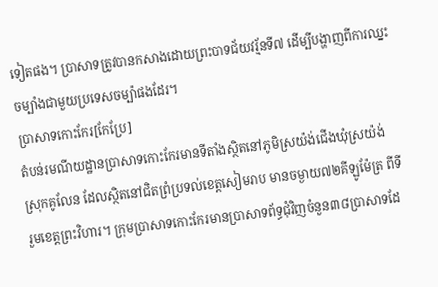ទៀតផង។ ប្រាសាទត្រូវបានកសាងដោយព្រះបាទជ័យវរ្ម័នទី៧ ដើម្បីបង្ហាញពីការឈ្នះចម្បាំងជាមួយប្រទេសចម្ប៉ាផងដែរ។
ប្រាសាទកោះកែរ[កែប្រែ]
តំបន់រមណីយដ្ឋានប្រាសាទកោះកែរមានទីតាំងស្ថិតនៅភូមិស្រយ៉ង់ជើងឃុំស្រយ៉ង់ ស្រុកគូលែន ដែលស្ថិតនៅជិតព្រំប្រទល់ខេត្តសៀមរាប មានចម្ងាយ៧២គីឡូម៉ែត្រ ពីទីរួមខេត្តព្រះវិហារ។ ក្រុមប្រាសាទកោះកែរមានប្រាសាទព័ទ្ធជុំវិញចំនួន៣៨ប្រាសាទដែ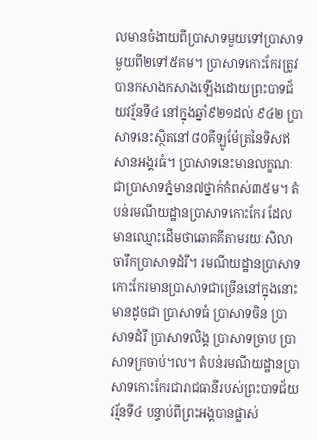លមានចំងាយពីប្រាសាទមួយទៅប្រាសាទមួយពី២ទៅ៥គម។ ប្រាសាទកោះកែរត្រូវបានកសាងកសាងឡើងដោយព្រះបាទជ័យវរ្ម័នទី៤ នៅក្នុងឆ្នាំ៩២១ដល់ ៩៤២ ប្រាសាទនេះស្ថិតនៅ៨០គីឡូម៉ែត្រនៃទិសឥសានអង្គរធំ។ ប្រាសាទនេះមានលក្ខណៈជាប្រាសាទភ្នំមាន៧ថ្នាក់កំពស់៣៥ម។ តំបន់រមណីយដ្ឋានប្រាសាទកោះកែរ ដែលមានឈ្មោះដើមថាឆោគគីតាមរយៈសិលាចារឹកប្រាសាទដំរី។ រមណីយដ្ឋានប្រាសាទកោះកែរមានប្រាសាទជាច្រើននៅក្នុងនោះមានដូចជា ប្រាសាទធំ ប្រាសាទចិន ប្រាសាទដំរី ប្រាសាទលិង្គ ប្រាសាទច្រាប ប្រាសាទក្រចាប់។ល។ តំបន់រមណីយដ្ឋានប្រាសាទកោះកែរជារាជធានីរបស់ព្រះបាទជ័យវរ្ម័នទី៤ បន្ទាប់ពីព្រះអង្គបានផ្លាស់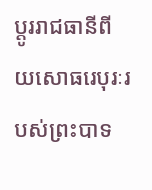ប្តូររាជធានីពីយសោធរេបុរៈរបស់ព្រះបាទ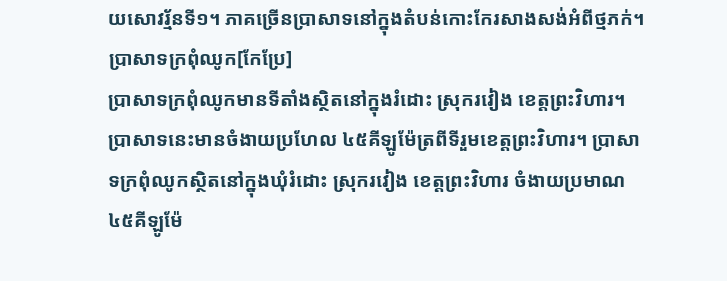យសោវរ្ម័នទី១។ ភាគច្រើនប្រាសាទនៅក្នុងតំបន់កោះកែរសាងសង់អំពីថ្មភក់។
ប្រាសាទក្រពុំឈូក[កែប្រែ]
ប្រាសាទក្រពុំឈូកមានទីតាំងស្ថិតនៅក្នុងរំដោះ ស្រុករវៀង ខេត្តព្រះវិហារ។ ប្រាសាទនេះមានចំងាយប្រហែល ៤៥គីឡូម៉ែត្រពីទីរួមខេត្តព្រះវិហារ។ ប្រាសាទក្រពុំឈូកស្ថិតនៅក្នុងឃុំរំដោះ ស្រុករវៀង ខេត្តព្រះវិហារ ចំងាយប្រមាណ៤៥គីឡូម៉ែ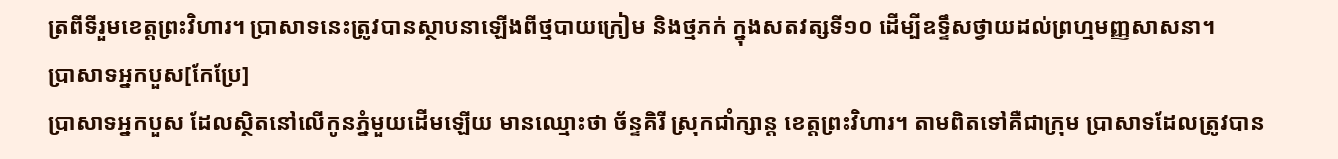ត្រពីទីរួមខេត្តព្រះវិហារ។ ប្រាសាទនេះត្រូវបានស្ថាបនាឡើងពីថ្មបាយក្រៀម និងថ្មភក់ ក្នុងសតវត្សទី១០ ដើម្បីឧទ្ទឹសថ្វាយដល់ព្រហ្មមញ្ញសាសនា។
ប្រាសាទអ្នកបួស[កែប្រែ]
ប្រាសាទអ្នកបួស ដែលស្ថិតនៅលើកូនភ្នំមួយដើមឡើយ មានឈ្មោះថា ច័ន្ទគិរី ស្រុកជាំក្សាន្ត ខេត្តព្រះវិហារ។ តាមពិតទៅគឺជាក្រុម ប្រាសាទដែលត្រូវបាន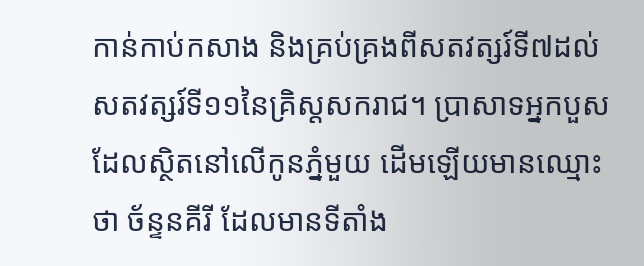កាន់កាប់កសាង និងគ្រប់គ្រងពីសតវត្សរ៍ទី៧ដល់ សតវត្សរ៍ទី១១នៃគ្រិស្តសករាជ។ ប្រាសាទអ្នកបួស ដែលស្ថិតនៅលើកូនភ្នំមួយ ដើមឡើយមានឈ្មោះថា ច័ន្ទនគីរី ដែលមានទីតាំង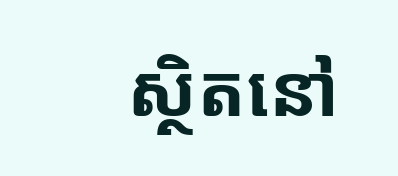ស្ថិតនៅ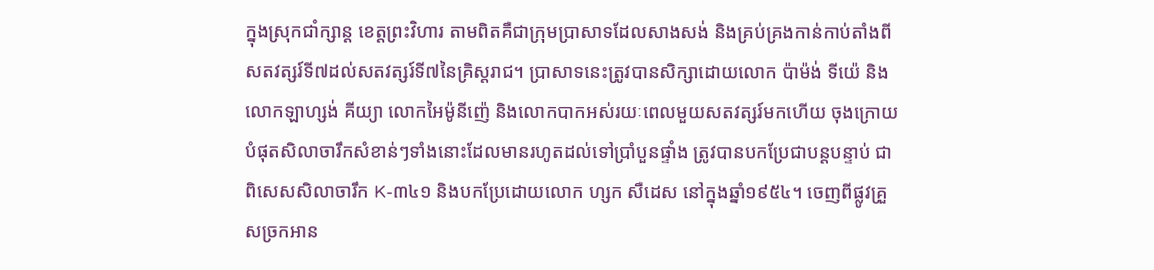ក្នុងស្រុកជាំក្សាន្ត ខេត្តព្រះវិហារ តាមពិតគឺជាក្រុមប្រាសាទដែលសាងសង់ និងគ្រប់គ្រងកាន់កាប់តាំងពីសតវត្សរ៍ទី៧ដល់សតវត្សរ៍ទី៧នៃគ្រិស្តរាជ។ ប្រាសាទនេះត្រូវបានសិក្សាដោយលោក ប៉ាម៉ង់ ទីយ៉េ និងលោកឡាហ្សង់ គីយ្យា លោកអៃម៉ូនីញ៉េ និងលោកបាកអស់រយៈពេលមួយសតវត្សរ៍មកហើយ ចុងក្រោយបំផុតសិលាចារឹកសំខាន់ៗទាំងនោះដែលមានរហូតដល់ទៅប្រាំបួនផ្ទាំង ត្រូវបានបកប្រែជាបន្តបន្ទាប់ ជាពិសេសសិលាចារឹក K-៣៤១ និងបកប្រែដោយលោក ហ្សក សឺដេស នៅក្នុងឆ្នាំ១៩៥៤។ ចេញពីផ្លូវគ្រួសច្រកអាន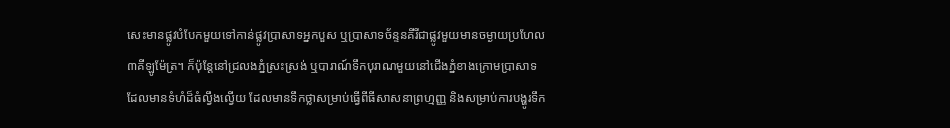សេះមានផ្លូវបំបែកមួយទៅកាន់ផ្លូវប្រាសាទអ្នកបួស ឬប្រាសាទច័ន្ទនគីរីជាផ្លូវមួយមានចម្ងាយប្រហែល ៣គីឡូម៉ែត្រ។ ក៏ប៉ុន្តែនៅជ្រលងភ្នំស្រះស្រង់ ឬបារាណ៍ទឹកបុរាណមួយនៅជើងភ្នំខាងក្រោមប្រាសាទ ដែលមានទំហំដ៏ធំល្វឹងល្វើយ ដែលមានទឹកថ្លាសម្រាប់ធ្វើពីធីសាសនាព្រហ្មញ្ញ និងសម្រាប់ការបង្ហូរទឹក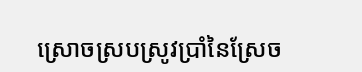ស្រោចស្របស្រូវប្រាំនៃស្រែច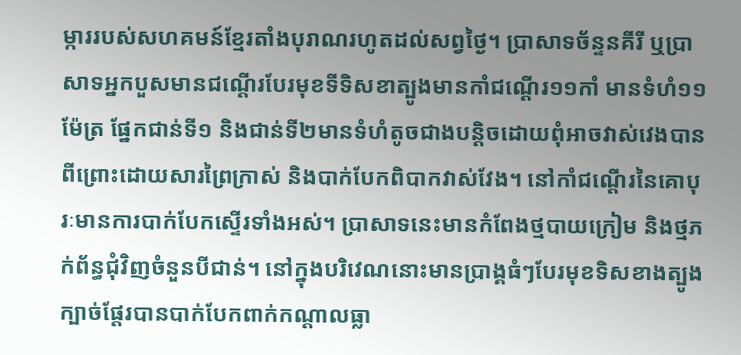ម្ការរបស់សហគមន៍ខ្មែរតាំងបុរាណរហូតដល់សព្វថ្ងៃ។ ប្រាសាទច័ន្ទនគីរី ឬប្រាសាទអ្នកបួសមានជណ្តើរបែរមុខទីទិសខាត្បូងមានកាំជណ្តើរ១១កាំ មានទំហំ១១ម៉ែត្រ ផ្នែកជាន់ទី១ និងជាន់ទី២មានទំហំតូចជាងបន្តិចដោយពុំអាចវាស់វេងបានពីព្រោះដោយសារព្រៃក្រាស់ និងបាក់បែកពិបាកវាស់វែង។ នៅកាំជណ្តើរនៃគោបុរៈមានការបាក់បែកស្ទើរទាំងអស់។ ប្រាសាទនេះមានកំពែងថ្មបាយក្រៀម និងថ្មភក់ព័ន្ធជុំវិញចំនួនបីជាន់។ នៅក្នុងបរិវេណនោះមានប្រាង្គធំៗបែរមុខទិសខាងត្បូង ក្បាច់ផ្តែរបានបាក់បែកពាក់កណ្តាលធ្លា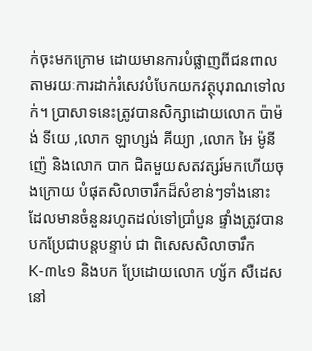ក់ចុះមកក្រោម ដោយមានការបំផ្លាញពីជនពាលតាមរយៈការដាក់រំសេវបំបែកយកវត្ថុបុរាណទៅលក់។ ប្រាសាទនេះត្រូវបានសិក្សាដោយលោក ប៉ាម៉ង់ ទីយេ ,លោក ឡាហ្សង់ គីយ្យា ,លោក អៃ ម៉ូនីញ៉េ និងលោក បាក ជិតមួយសតវត្សរ៍មកហើយចុងក្រោយ បំផុតសិលាចារឹកដ៏សំខាន់ៗទាំងនោះ ដែលមានចំនួនរហូតដល់ទៅប្រាំបួន ផ្ទាំងត្រូវបានបកប្រែជាបន្តបន្ទាប់ ជា ពិសេសសិលាចារឹកK-៣៤១ និងបក ប្រែដោយលោក ហ្ស័ក សឺដេស នៅ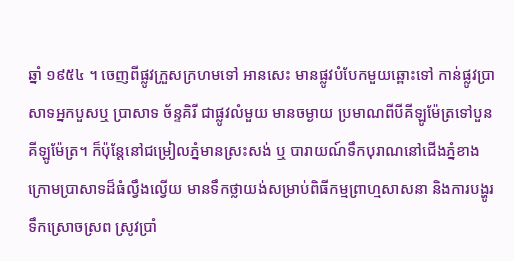ឆ្នាំ ១៩៥៤ ។ ចេញពីផ្លូវក្រួសក្រហមទៅ អានសេះ មានផ្លូវបំបែកមួយឆ្ពោះទៅ កាន់ផ្លូវប្រាសាទអ្នកបួសឬ ប្រាសាទ ច័ន្ទគិរី ជាផ្លូវលំមួយ មានចម្ងាយ ប្រមាណពីបីគីឡូម៉ែត្រទៅបួនគីឡូម៉ែត្រ។ ក៏ប៉ុន្តែនៅជម្រៀលភ្នំមានស្រះសង់ ឬ បារាយណ៍ទឹកបុរាណនៅជើងភ្នំខាង ក្រោមប្រាសាទដ៏ធំល្វឹងល្វើយ មានទឹកថ្លាយង់សម្រាប់ពិធីកម្មព្រាហ្មសាសនា និងការបង្ហូរទឹកស្រោចស្រព ស្រូវប្រាំ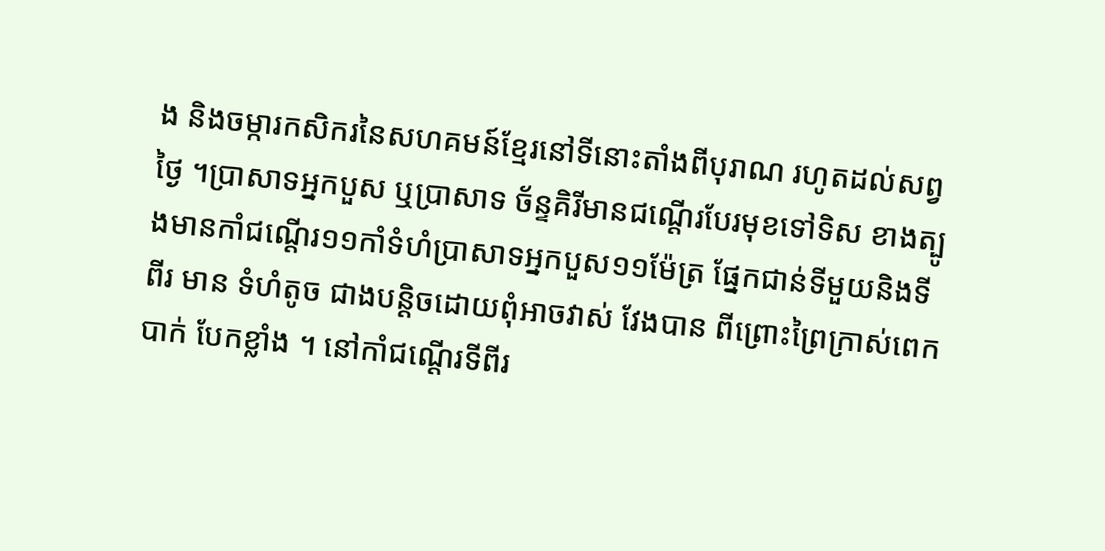ង និងចម្ការកសិករនៃសហគមន៍ខ្មែរនៅទីនោះតាំងពីបុរាណ រហូតដល់សព្វថ្ងៃ ។ប្រាសាទអ្នកបួស ឬប្រាសាទ ច័ន្ទគិរីមានជណ្តើរបែរមុខទៅទិស ខាងត្បូងមានកាំជណ្តើរ១១កាំទំហំប្រាសាទអ្នកបួស១១ម៉ែត្រ ផ្នែកជាន់ទីមួយនិងទីពីរ មាន ទំហំតូច ជាងបន្តិចដោយពុំអាចវាស់ វែងបាន ពីព្រោះព្រៃក្រាស់ពេកបាក់ បែកខ្លាំង ។ នៅកាំជណ្តើរទីពីរ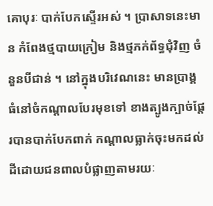គោបុរៈ បាក់បែកស្ទើរអស់ ។ ប្រាសាទនេះមាន កំពែងថ្មបាយក្រៀម និងថ្មភក់ព័ទ្ធជុំវិញ ចំនួនបីជាន់ ។ នៅក្នុងបរិវេណនេះ មានប្រាង្គធំនៅចំកណ្តាលបែរមុខទៅ ខាងត្បូងក្បាច់ផ្តែរបានបាក់បែកពាក់ កណ្តាលធ្លាក់ចុះមកដល់ដីដោយជនពាលបំផ្លាញតាមរយៈ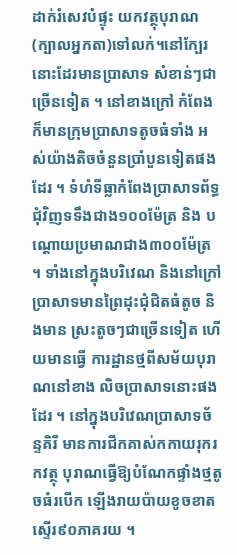ដាក់រំសេវបំផ្ទុះ យកវត្ថុបុរាណ(ក្បាលអ្នកតា)ទៅលក់។នៅក្បែរនោះដែរមានប្រាសាទ សំខាន់ៗជាច្រើនទៀត ។ នៅខាងក្រៅ កំពែងក៏មានក្រុមប្រាសាទតូចធំទាំង អស់យ៉ាងតិចចំនួនប្រាំបួនទៀតផងដែរ ។ ទំហំទីធ្លាកំពែងប្រាសាទព័ទ្ធ ជុំវិញទទឹងជាង១០០ម៉ែត្រ និង បណ្តោយប្រមាណជាង៣០០ម៉ែត្រ ។ ទាំងនៅក្នុងបរិវេណ និងនៅក្រៅ ប្រាសាទមានព្រៃដុះជុំជិតធំតូច និងមាន ស្រះតូចៗជាច្រើនទៀត ហើយមានធ្វើ ការដ្ឋានថ្មពីសម័យបុរាណនៅខាង លិចប្រាសាទនោះផងដែរ ។ នៅក្នុងបរិវេណប្រាសាទច័ន្ទគិរី មានការជីកគាស់កកាយរុករកវត្ថុ បុរាណធ្វើឱ្យបំណែកផ្ទាំងថ្មតូចធំរបើក ឡើងរាយប៉ាយខូចខាតស្ទើរ៩០ភាគរយ ។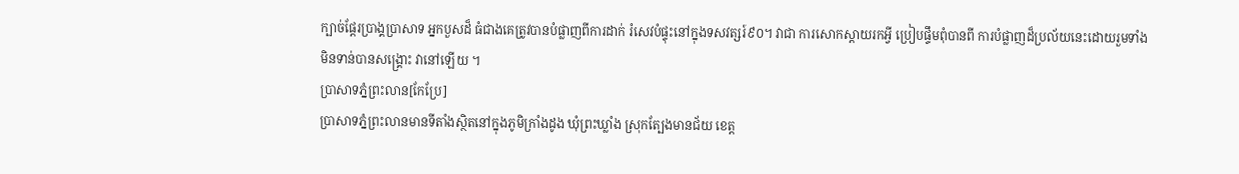ក្បាច់ផ្តែរប្រាង្គប្រាសាទ អ្នកបួសដ៏ ធំជាងគេត្រូវបានបំផ្លាញពីការដាក់ រំសេវបំផ្ទុះនៅក្នុងទសវត្សរ៍៩០។ វាជា ការសោកស្តាយរកអ្វី ប្រៀបផ្ទឹមពុំបានពី ការបំផ្លាញដ៏ប្រល័យនេះដោយរួមទាំង មិនទាន់បានសង្គ្រោះ វានៅឡើយ ។
ប្រាសាទភ្នំព្រះលាន[កែប្រែ]
ប្រាសាទភ្នំព្រះលានមានទីតាំងស្ថិតនៅក្នុងភូមិក្រាំងដូង ឃុំព្រះឃ្លាំង ស្រុកត្បែងមានជ័យ ខេត្ត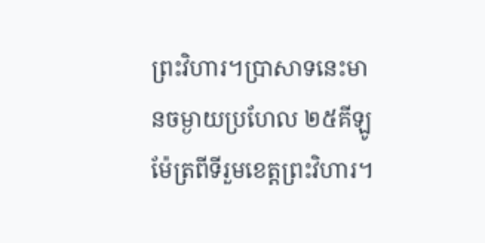ព្រះវិហារ។ប្រាសាទនេះមានចម្ងាយប្រហែល ២៥គីឡូម៉ែត្រពីទីរួមខេត្តព្រះវិហារ។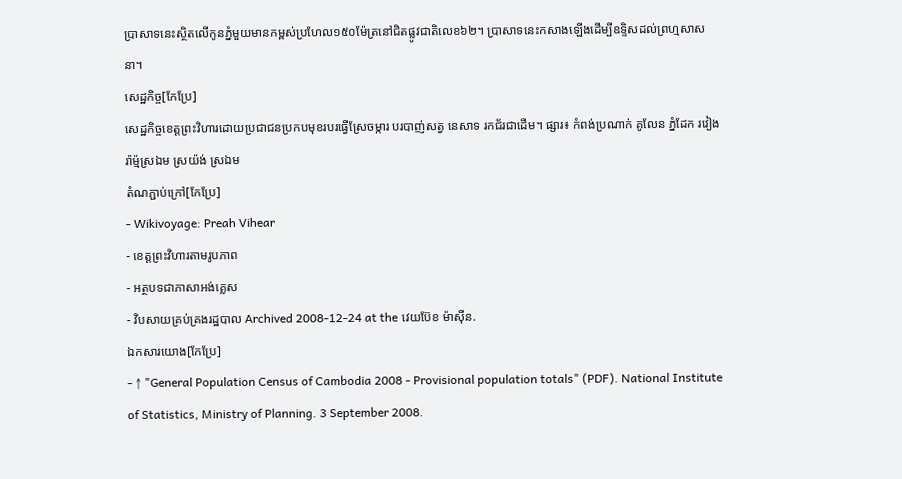ប្រាសាទនេះស្ថិតលើកូនភ្នំមួយមានកម្ពស់ប្រហែល១៥០ម៉ែត្រនៅជិតផ្លូវជាតិលេខ៦២។ ប្រាសាទនេះកសាងឡើងដើម្បីឧទ្ទិសដល់ព្រហ្មសាសនា។
សេដ្ឋកិច្ច[កែប្រែ]
សេដ្ឋកិច្ចខេត្តព្រះវិហារដោយប្រជាជនប្រកបមុខរបរធ្វើស្រែចម្ការ បរបាញ់សត្វ នេសាទ រកជ័រជាដើម។ ផ្សារ៖ កំពង់ប្រណាក់ គូលែន ភ្នំដែក រវៀង រ៉ាម្ម៉ស្រឯម ស្រយ៉ង់ ស្រឯម
តំណភ្ជាប់ក្រៅ[កែប្រែ]
- Wikivoyage: Preah Vihear
- ខេត្តព្រះវិហារតាមរូបភាព
- អត្ថបទជាភាសាអង់គ្លេស
- វិបសាយគ្រប់គ្រងរដ្ឋបាល Archived 2008-12-24 at the វេយប៊ែខ ម៉ាស៊ីន.
ឯកសារយោង[កែប្រែ]
- ↑ "General Population Census of Cambodia 2008 - Provisional population totals" (PDF). National Institute of Statistics, Ministry of Planning. 3 September 2008.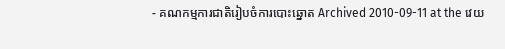- គណកម្មការជាតិរៀបចំការបោះឆ្នោត Archived 2010-09-11 at the វេយ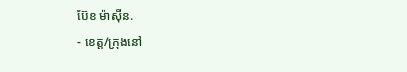ប៊ែខ ម៉ាស៊ីន.
- ខេត្ត/ក្រុងនៅ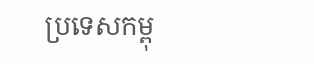ប្រទេសកម្ពុ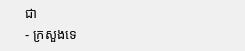ជា
- ក្រសួងទេ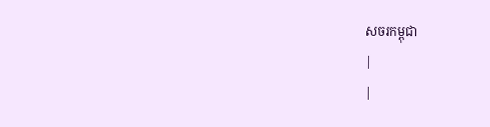សចរកម្ពុជា
|
|